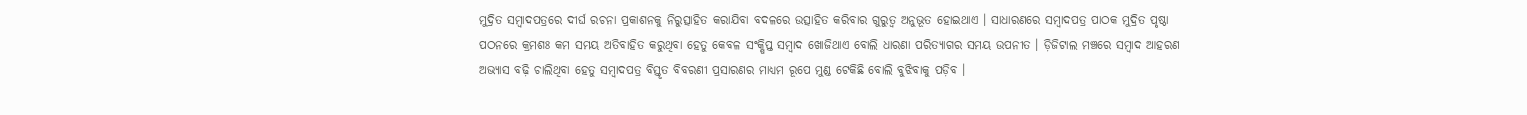ମୁଦ୍ରିତ ସମ୍ୱାଦପତ୍ରରେ ଦୀର୍ଘ ରଚନା ପ୍ରକାଶନକୁ ନିରୁତ୍ସାହିତ କରାଯିବା ବଦଳରେ ଉତ୍ସାହିତ କରିବାର ଗୁରୁତ୍ୱ ଅନୁଭୂତ ହୋଇଥାଏ । ସାଧାରଣରେ ସମ୍ୱାଦପତ୍ର ପାଠକ ମୁଦ୍ରିତ ପୃଷ୍ଠା ପଠନରେ କ୍ରମଶଃ କମ ସମୟ ଅତିବାହିତ କରୁଥିବା ହେତୁ କେବଳ ସଂକ୍ଷିପ୍ତ ସମ୍ୱାଦ ଖୋଜିଥାଏ ବୋଲି ଧାରଣା ପରିତ୍ୟାଗର ସମୟ ଉପନୀତ । ଡ଼ିଜିଟାଲ ମଞ୍ଚରେ ସମ୍ୱାଦ ଆହରଣ ଅଭ୍ୟାସ ବଢ଼ି ଚାଲିଥିବା ହେତୁ ସମ୍ୱାଦପତ୍ର ବିସ୍ତୃତ ବିବରଣୀ ପ୍ରସାରଣର ମାଧ୍ୟମ ରୂପେ ମୁଣ୍ଡ ଟେକିଛି ବୋଲି ବୁଝିବାକୁ ପଡ଼ିବ ।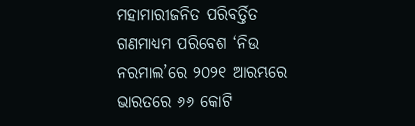ମହାମାରୀଜନିତ ପରିବର୍ତ୍ତିତ ଗଣମାଧ୍ୟମ ପରିବେଶ ‘ନିଉ ନରମାଲ’ରେ ୨୦୨୧ ଆରମ୍ଭରେ ଭାରତରେ ୬୬ କୋଟି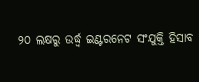୨୦ ଲକ୍ଷରୁ ଉର୍ଦ୍ଧ୍ୱ ଇଣ୍ଟରନେଟ ସଂଯୁକ୍ତି ହିସାବ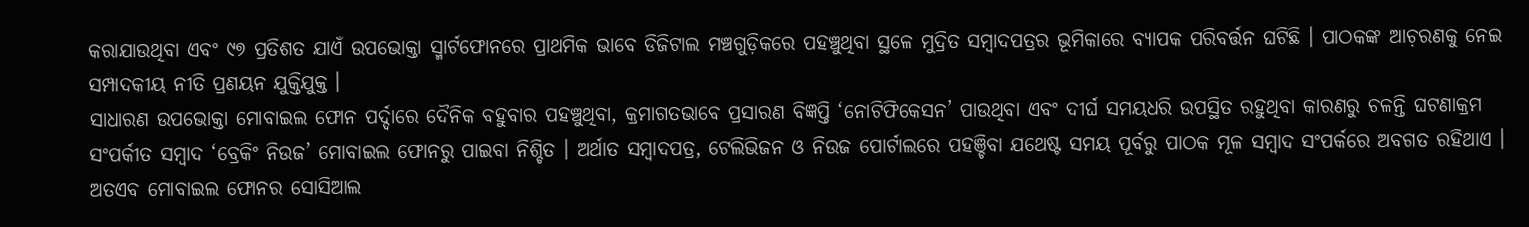କରାଯାଉଥିବା ଏବଂ ୯୭ ପ୍ରତିଶତ ଯାଏଁ ଉପଭୋକ୍ତା ସ୍ମାର୍ଟଫୋନରେ ପ୍ରାଥମିକ ଭାବେ ଡିଜିଟାଲ ମଞ୍ଚଗୁଡ଼ିକରେ ପହଞ୍ଚୁଥିବା ସ୍ଥଳେ ମୁଦ୍ରିତ ସମ୍ୱାଦପତ୍ରର ଭୂମିକାରେ ବ୍ୟାପକ ପରିବର୍ତ୍ତନ ଘଟିଛି । ପାଠକଙ୍କ ଆଚ଼ରଣକୁ ନେଇ ସମ୍ପାଦକୀୟ ନୀତି ପ୍ରଣୟନ ଯୁକ୍ତିଯୁକ୍ତ ।
ସାଧାରଣ ଉପଭୋକ୍ତା ମୋବାଇଲ ଫୋନ ପର୍ଦ୍ଦାରେ ଦୈନିକ ବହୁବାର ପହଞ୍ଚୁଥିବା, କ୍ରମାଗତଭାବେ ପ୍ରସାରଣ ବିଜ୍ଞପ୍ତି ‘ନୋଟିଫିକେସନ’ ପାଉଥିବା ଏବଂ ଦୀର୍ଘ ସମୟଧରି ଉପସ୍ଥିତ ରହୁଥିବା କାରଣରୁ ଚଳନ୍ତି ଘଟଣାକ୍ରମ ସଂପର୍କୀତ ସମ୍ୱାଦ ‘ବ୍ରେକିଂ ନିଉଜ’ ମୋବାଇଲ ଫୋନରୁ ପାଇବା ନିଶ୍ଚିତ । ଅର୍ଥାତ ସମ୍ୱାଦପତ୍ର, ଟେଲିଭିଜନ ଓ ନିଉଜ ପୋର୍ଟାଲରେ ପହଞ୍ଚିବା ଯଥେଷ୍ଟ ସମୟ ପୂର୍ବରୁ ପାଠକ ମୂଳ ସମ୍ୱାଦ ସଂପର୍କରେ ଅବଗତ ରହିଥାଏ । ଅତଏବ ମୋବାଇଲ ଫୋନର ସୋସିଆଲ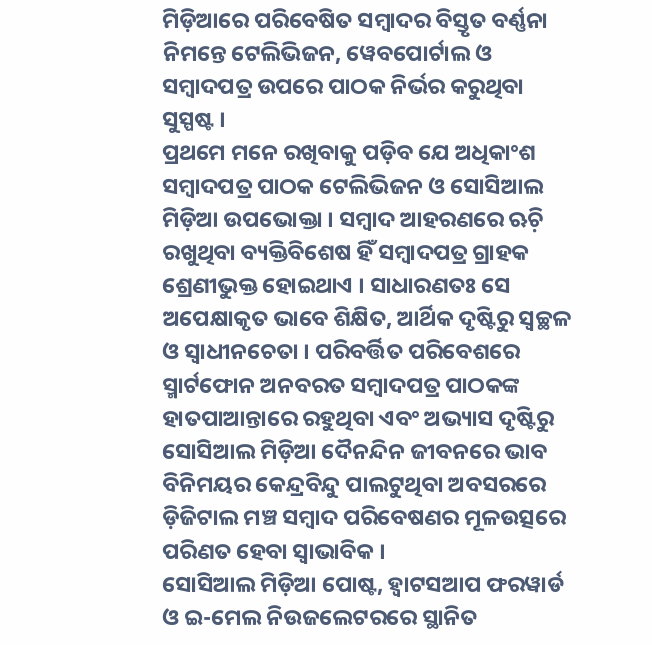ମିଡ଼ିଆରେ ପରିବେଷିତ ସମ୍ୱାଦର ବିସ୍ତୃତ ବର୍ଣ୍ଣନା ନିମନ୍ତେ ଟେଲିଭିଜନ, ୱେବପୋର୍ଟାଲ ଓ ସମ୍ୱାଦପତ୍ର ଉପରେ ପାଠକ ନିର୍ଭର କରୁଥିବା ସୁସ୍ପଷ୍ଟ ।
ପ୍ରଥମେ ମନେ ରଖିବାକୁ ପଡ଼ିବ ଯେ ଅଧିକାଂଶ ସମ୍ୱାଦପତ୍ର ପାଠକ ଟେଲିଭିଜନ ଓ ସୋସିଆଲ ମିଡ଼ିଆ ଉପଭୋକ୍ତା । ସମ୍ୱାଦ ଆହରଣରେ ଋଚ଼ି ରଖୁଥିବା ବ୍ୟକ୍ତିବିଶେଷ ହିଁ ସମ୍ୱାଦପତ୍ର ଗ୍ରାହକ ଶ୍ରେଣୀଭୁକ୍ତ ହୋଇଥାଏ । ସାଧାରଣତଃ ସେ ଅପେକ୍ଷାକୃତ ଭାବେ ଶିକ୍ଷିତ, ଆର୍ଥିକ ଦୃଷ୍ଟିରୁ ସ୍ୱଚ୍ଛଳ ଓ ସ୍ୱାଧୀନଚେତା । ପରିବର୍ତ୍ତିତ ପରିବେଶରେ ସ୍ମାର୍ଟଫୋନ ଅନବରତ ସମ୍ୱାଦପତ୍ର ପାଠକଙ୍କ ହାତପାଆନ୍ତାରେ ରହୁଥିବା ଏବଂ ଅଭ୍ୟାସ ଦୃଷ୍ଟିରୁ ସୋସିଆଲ ମିଡ଼ିଆ ଦୈନନ୍ଦିନ ଜୀବନରେ ଭାବ ବିନିମୟର କେନ୍ଦ୍ରବିନ୍ଦୁ ପାଲଟୁଥିବା ଅବସରରେ ଡ଼ିଜିଟାଲ ମଞ୍ଚ ସମ୍ୱାଦ ପରିବେଷଣର ମୂଳଉତ୍ସରେ ପରିଣତ ହେବା ସ୍ୱାଭାବିକ ।
ସୋସିଆଲ ମିଡ଼ିଆ ପୋଷ୍ଟ, ହ୍ୱାଟସଆପ ଫରୱାର୍ଡ ଓ ଇ-ମେଲ ନିଉଜଲେଟରରେ ସ୍ଥାନିତ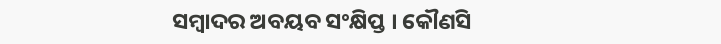ସମ୍ୱାଦର ଅବୟବ ସଂକ୍ଷିପ୍ତ । କୌଣସି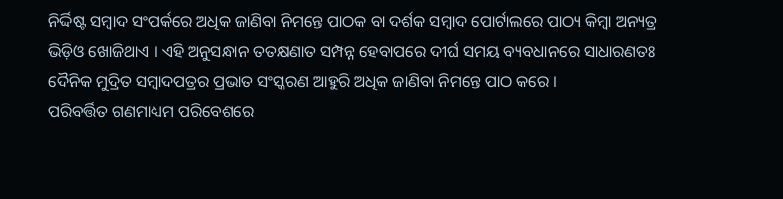ନିର୍ଦ୍ଦିଷ୍ଟ ସମ୍ୱାଦ ସଂପର୍କରେ ଅଧିକ ଜାଣିବା ନିମନ୍ତେ ପାଠକ ବା ଦର୍ଶକ ସମ୍ୱାଦ ପୋର୍ଟାଲରେ ପାଠ୍ୟ କିମ୍ୱା ଅନ୍ୟତ୍ର ଭିଡ଼ିଓ ଖୋଜିଥାଏ । ଏହି ଅନୁସନ୍ଧାନ ତତକ୍ଷଣାତ ସମ୍ପନ୍ନ ହେବାପରେ ଦୀର୍ଘ ସମୟ ବ୍ୟବଧାନରେ ସାଧାରଣତଃ ଦୈନିକ ମୁଦ୍ରିତ ସମ୍ୱାଦପତ୍ରର ପ୍ରଭାତ ସଂସ୍କରଣ ଆହୁରି ଅଧିକ ଜାଣିବା ନିମନ୍ତେ ପାଠ କରେ ।
ପରିବର୍ତ୍ତିତ ଗଣମାଧ୍ୟମ ପରିବେଶରେ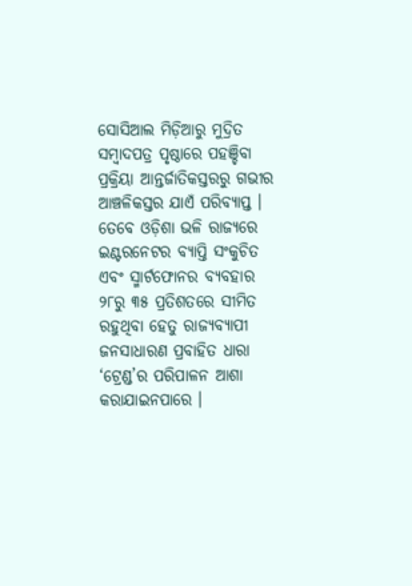ସୋସିଆଲ ମିଡ଼ିଆରୁ ମୁଦ୍ରିତ ସମ୍ୱାଦପତ୍ର ପୃଷ୍ଠାରେ ପହଞ୍ଚିବା ପ୍ରକ୍ରିୟା ଆନ୍ତର୍ଜାତିକସ୍ତରରୁ ଗଭୀର ଆଞ୍ଚଳିକସ୍ତର ଯାଏଁ ପରିବ୍ୟାପ୍ତ । ତେବେ ଓଡ଼ିଶା ଭଳି ରାଜ୍ୟରେ ଇଣ୍ଟରନେଟର ବ୍ୟାପ୍ତି ସଂକୁଚିତ ଏବଂ ସ୍ମାର୍ଟଫୋନର ବ୍ୟବହାର ୨୮ରୁ ୩୫ ପ୍ରତିଶତରେ ସୀମିତ ରହୁଥିବା ହେତୁ ରାଜ୍ୟବ୍ୟାପୀ ଜନସାଧାରଣ ପ୍ରବାହିତ ଧାରା ‘ଟ୍ରେଣ୍ଡ’ର ପରିପାଳନ ଆଶା କରାଯାଇନପାରେ ।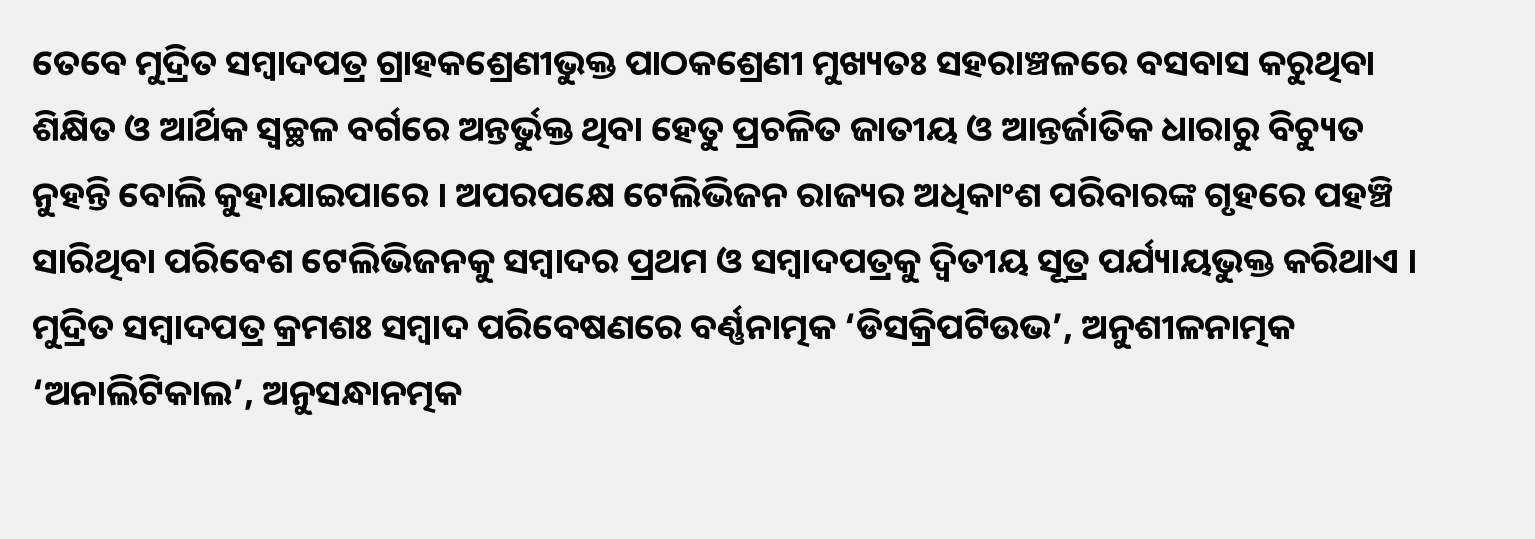ତେବେ ମୁଦ୍ରିତ ସମ୍ୱାଦପତ୍ର ଗ୍ରାହକଶ୍ରେଣୀଭୁକ୍ତ ପାଠକଶ୍ରେଣୀ ମୁଖ୍ୟତଃ ସହରାଞ୍ଚଳରେ ବସବାସ କରୁଥିବା ଶିକ୍ଷିତ ଓ ଆର୍ଥିକ ସ୍ୱଚ୍ଛଳ ବର୍ଗରେ ଅନ୍ତର୍ଭୁକ୍ତ ଥିବା ହେତୁ ପ୍ରଚଳିତ ଜାତୀୟ ଓ ଆନ୍ତର୍ଜାତିକ ଧାରାରୁ ବିଚ୍ୟୁତ ନୁହନ୍ତି ବୋଲି କୁହାଯାଇପାରେ । ଅପରପକ୍ଷେ ଟେଲିଭିଜନ ରାଜ୍ୟର ଅଧିକାଂଶ ପରିବାରଙ୍କ ଗୃହରେ ପହଞ୍ଚି ସାରିଥିବା ପରିବେଶ ଟେଲିଭିଜନକୁ ସମ୍ୱାଦର ପ୍ରଥମ ଓ ସମ୍ୱାଦପତ୍ରକୁ ଦ୍ୱିତୀୟ ସୂତ୍ର ପର୍ଯ୍ୟାୟଭୁକ୍ତ କରିଥାଏ ।
ମୁଦ୍ରିତ ସମ୍ୱାଦପତ୍ର କ୍ରମଶଃ ସମ୍ୱାଦ ପରିବେଷଣରେ ବର୍ଣ୍ଣନାତ୍ମକ ‘ଡିସକ୍ରିପଟିଉଭ’, ଅନୁଶୀଳନାତ୍ମକ ‘ଅନାଲିଟିକାଲ’, ଅନୁସନ୍ଧାନତ୍ମକ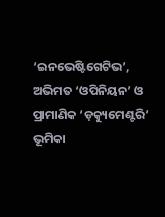‘ଇନଭେଷ୍ଟିଗେଟିଭ’, ଅଭିମତ ‘ଓପିନିୟନ’ ଓ ପ୍ରାମାଣିକ ‘ଡ଼କ୍ୟୁମେଣ୍ଟରି’ ଭୂମିକା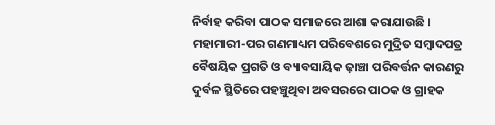ନିର୍ବାହ କରିବା ପାଠକ ସମାଜରେ ଆଶା କରାଯାଉଛି । ମହାମାରୀ-ପର ଗଣମାଧ୍ୟମ ପରିବେଶରେ ମୁଦ୍ରିତ ସମ୍ୱାଦପତ୍ର ବୈଷୟିକ ପ୍ରଗତି ଓ ବ୍ୟାବସାୟିକ ଢ଼ାଞ୍ଚା ପରିବର୍ତ୍ତନ କାରଣରୁ ଦୁର୍ବଳ ସ୍ଥିତିରେ ପହଞ୍ଚୁଥିବା ଅବସରରେ ପାଠକ ଓ ଗ୍ରାହକ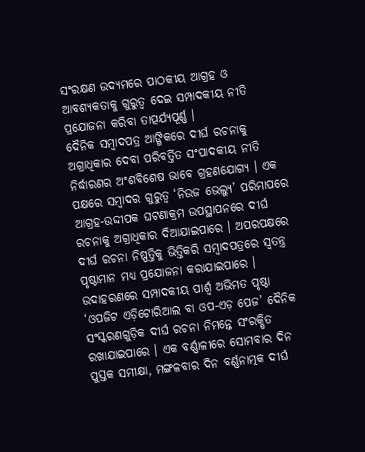ସଂରକ୍ଷଣ ଉଦ୍ୟମରେ ପାଠକୀୟ ଆଗ୍ରହ ଓ ଆବଶ୍ୟକତାକୁ ଗୁରୁତ୍ୱ ଦେଇ ସମ୍ପାଦକୀୟ ନୀତି ପ୍ରଯୋଜନା କରିବା ତାତ୍ପର୍ଯ୍ୟପୂର୍ଣ୍ଣ ।
ଦୈନିକ ସମ୍ୱାଦପତ୍ର ଆଙ୍ଗିକରେ ଦୀର୍ଘ ରଚନାକୁ ଅଗ୍ରାଧିକାର ଦେବା ପରିବର୍ତ୍ତିତ ସଂପାଦକୀୟ ନୀତି ନିର୍ଦ୍ଧାରଣର ଅଂଶବିଶେଷ ଭାବେ ଗ୍ରହଣଯୋଗ୍ୟ । ଏକ ପକ୍ଷରେ ସମ୍ୱାଦର ଗୁରୁତ୍ୱ ‘ନିଉଜ ଭେଲ୍ୟୁ’ ପରିମାପରେ ଆଗ୍ରହ-ଉଦ୍ଦୀପକ ଘଟଣାକ୍ରମ ଉପସ୍ଥାପନରେ ଦୀର୍ଘ ରଚନାକୁ ଅଗ୍ରାଧିକାର ଦିଆଯାଇପାରେ । ଅପରପକ୍ଷରେ ଦୀର୍ଘ ରଚନା ନିଷ୍ପତ୍ତିକୁ ଭିତ୍ତିକରି ସମ୍ୱାଦପତ୍ରରେ ସ୍ୱତନ୍ତ୍ର ପୃଷ୍ଠାମାନ ମଧ୍ୟ ପ୍ରଯୋଜନା କରାଯାଇପାରେ ।
ଉଦାହରଣରେ ସମ୍ପାଦକୀୟ ପାର୍ଶ୍ୱ ଅଭିମତ ପୃଷ୍ଠା ‘ଓପଜିଟ ଏଡ଼ିଟୋରିଆଲ ବା ଓପ-ଏଡ଼ ପେଜ’ ଦୈନିକ ସଂସ୍କରଣଗୁଡ଼ିକ ଦୀର୍ଘ ରଚନା ନିମନ୍ତେ ସଂରକ୍ଷିତ ରଖାଯାଇପାରେ । ଏକ ବର୍ଣ୍ଣାଳୀରେ ସୋମବାର ଦିନ ପୁସ୍ତକ ସମୀକ୍ଷା, ମଙ୍ଗଳବାର ଦିନ ବର୍ଣ୍ଣନାତ୍ମକ ଦୀର୍ଘ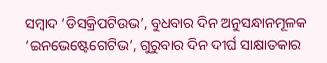ସମ୍ୱାଦ ‘ଡିସକ୍ରିପଟିଉଭ’, ବୁଧବାର ଦିନ ଅନୁସନ୍ଧାନମୂଳକ ‘ଇନଭେଷ୍ଟେଗେଟିଭ’, ଗୁରୁବାର ଦିନ ଦୀର୍ଘ ସାକ୍ଷାତକାର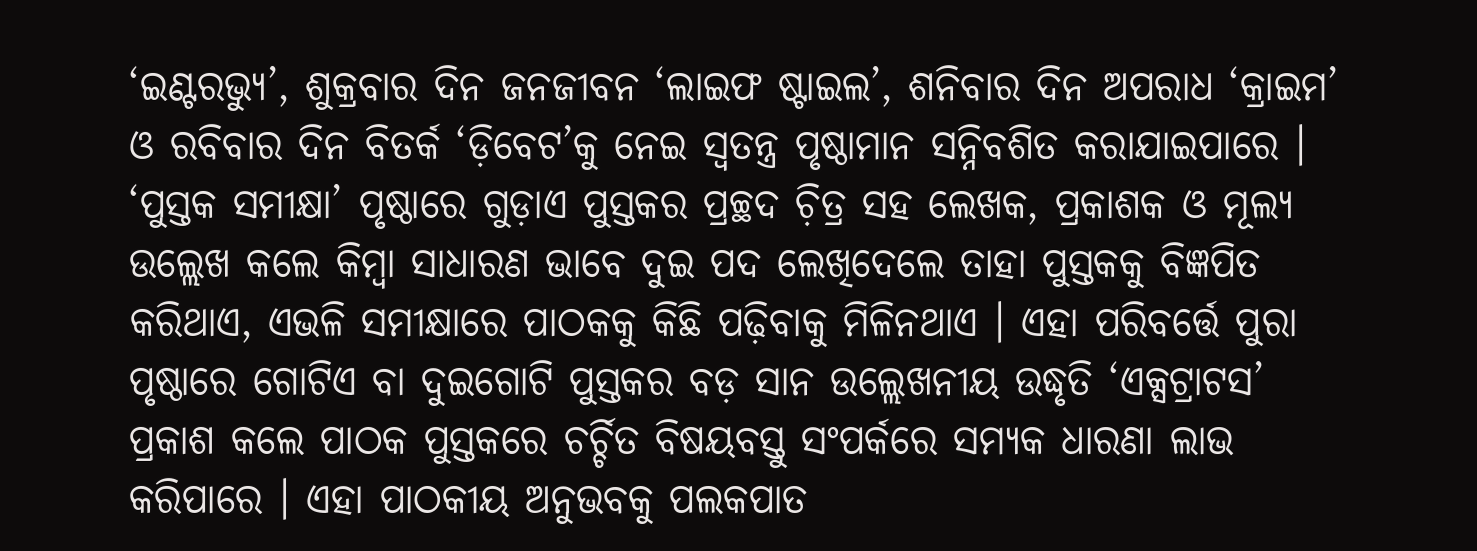‘ଇଣ୍ଟରଭ୍ୟୁ’, ଶୁକ୍ରବାର ଦିନ ଜନଜୀବନ ‘ଲାଇଫ ଷ୍ଟାଇଲ’, ଶନିବାର ଦିନ ଅପରାଧ ‘କ୍ରାଇମ’ ଓ ରବିବାର ଦିନ ବିତର୍କ ‘ଡ଼ିବେଟ’କୁ ନେଇ ସ୍ୱତନ୍ତ୍ର ପୃଷ୍ଠାମାନ ସନ୍ନିବଶିତ କରାଯାଇପାରେ ।
‘ପୁସ୍ତକ ସମୀକ୍ଷା’ ପୃଷ୍ଠାରେ ଗୁଡ଼ାଏ ପୁସ୍ତକର ପ୍ରଚ୍ଛଦ ଚ଼ିତ୍ର ସହ ଲେଖକ, ପ୍ରକାଶକ ଓ ମୂଲ୍ୟ ଉଲ୍ଲେଖ କଲେ କିମ୍ୱା ସାଧାରଣ ଭାବେ ଦୁଇ ପଦ ଲେଖିଦେଲେ ତାହା ପୁସ୍ତକକୁ ବିଜ୍ଞପିତ କରିଥାଏ, ଏଭଳି ସମୀକ୍ଷାରେ ପାଠକକୁ କିଛି ପଢ଼ିବାକୁ ମିଳିନଥାଏ । ଏହା ପରିବର୍ତ୍ତେ ପୁରା ପୃଷ୍ଠାରେ ଗୋଟିଏ ବା ଦୁଇଗୋଟି ପୁସ୍ତକର ବଡ଼ ସାନ ଉଲ୍ଲେଖନୀୟ ଉଦ୍ଧୃତି ‘ଏକ୍ସଟ୍ରାଟସ’ ପ୍ରକାଶ କଲେ ପାଠକ ପୁସ୍ତକରେ ଚର୍ଚ୍ଚିତ ବିଷୟବସ୍ତୁ ସଂପର୍କରେ ସମ୍ୟକ ଧାରଣା ଲାଭ କରିପାରେ । ଏହା ପାଠକୀୟ ଅନୁଭବକୁ ପଲକପାତ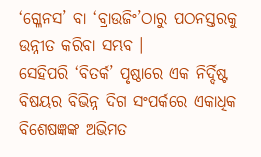‘ଗ୍ଳେନସ’ ବା ‘ବ୍ରାଉଜିଂ’ଠାରୁ ପଠନସ୍ତରକୁ ଉନ୍ନୀତ କରିବା ସମ୍ଭବ ।
ସେହିପରି ‘ବିତର୍କ’ ପୃଷ୍ଠାରେ ଏକ ନିର୍ଦ୍ଦିଷ୍ଟ ବିଷୟର ବିଭିନ୍ନ ଦିଗ ସଂପର୍କରେ ଏକାଧିକ ବିଶେଷଜ୍ଞଙ୍କ ଅଭିମତ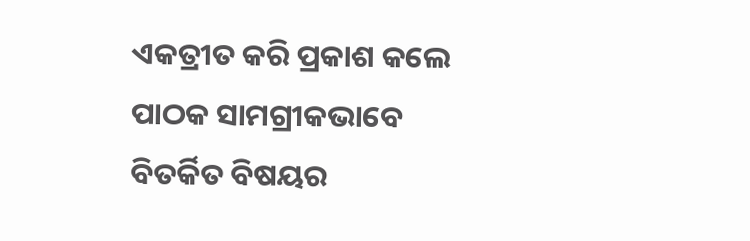ଏକତ୍ରୀତ କରି ପ୍ରକାଶ କଲେ ପାଠକ ସାମଗ୍ରୀକଭାବେ ବିତର୍କିତ ବିଷୟର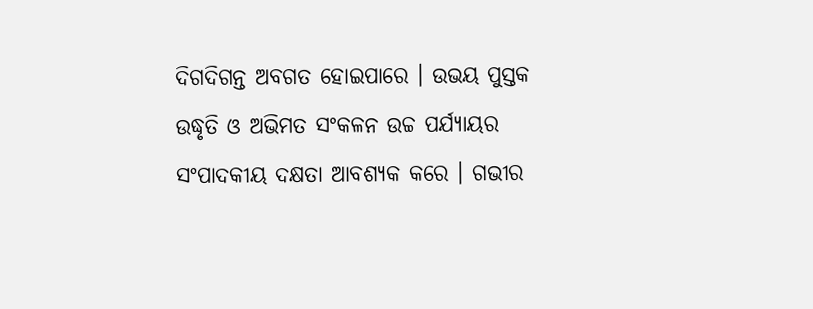ଦିଗଦିଗନ୍ତ ଅବଗତ ହୋଇପାରେ । ଉଭୟ ପୁସ୍ତକ ଉଦ୍ଧୃତି ଓ ଅଭିମତ ସଂକଳନ ଉଚ୍ଚ ପର୍ଯ୍ୟାୟର ସଂପାଦକୀୟ ଦକ୍ଷତା ଆବଶ୍ୟକ କରେ । ଗଭୀର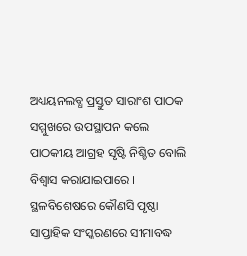ଅଧ୍ୟୟନଲବ୍ଧ ପ୍ରସ୍ତୁତ ସାରାଂଶ ପାଠକ ସମ୍ମୁଖରେ ଉପସ୍ଥାପନ କଲେ ପାଠକୀୟ ଆଗ୍ରହ ସୃଷ୍ଟି ନିଶ୍ଚିତ ବୋଲି ବିଶ୍ୱାସ କରାଯାଇପାରେ ।
ସ୍ଥଳବିଶେଷରେ କୌଣସି ପୃଷ୍ଠା ସାପ୍ତାହିକ ସଂସ୍କରଣରେ ସୀମାବଦ୍ଧ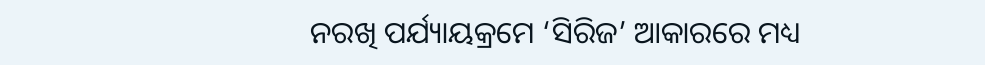ନରଖି ପର୍ଯ୍ୟାୟକ୍ରମେ ‘ସିରିଜ’ ଆକାରରେ ମଧ୍ୟ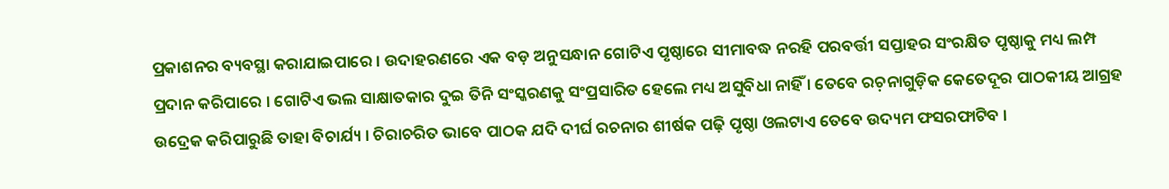ପ୍ରକାଶନର ବ୍ୟବସ୍ଥା କରାଯାଇପାରେ । ଉଦାହରଣରେ ଏକ ବଡ଼ ଅନୁସନ୍ଧାନ ଗୋଟିଏ ପୃଷ୍ଠାରେ ସୀମାବଦ୍ଧ ନରହି ପରବର୍ତ୍ତୀ ସପ୍ତାହର ସଂରକ୍ଷିତ ପୃଷ୍ଠାକୁ ମଧ୍ୟ ଲମ୍ପ ପ୍ରଦାନ କରିପାରେ । ଗୋଟିଏ ଭଲ ସାକ୍ଷାତକାର ଦୁଇ ତିନି ସଂସ୍କରଣକୁ ସଂପ୍ରସାରିତ ହେଲେ ମଧ୍ୟ ଅସୁବିଧା ନାହିଁ । ତେବେ ରଚ଼ନାଗୁଡ଼ିକ କେତେଦୂର ପାଠକୀୟ ଆଗ୍ରହ ଉଦ୍ରେକ କରିପାରୁଛି ତାହା ବିଚାର୍ଯ୍ୟ । ଚିରାଚରିତ ଭାବେ ପାଠକ ଯଦି ଦୀର୍ଘ ରଚନାର ଶୀର୍ଷକ ପଢ଼ି ପୃଷ୍ଠା ଓଲଟାଏ ତେବେ ଉଦ୍ୟମ ଫସରଫାଟିବ ।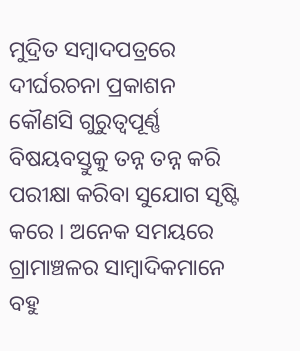ମୁଦ୍ରିତ ସମ୍ୱାଦପତ୍ରରେ ଦୀର୍ଘରଚନା ପ୍ରକାଶନ କୌଣସି ଗୁରୁତ୍ୱପୂର୍ଣ୍ଣ ବିଷୟବସ୍ତୁକୁ ତନ୍ନ ତନ୍ନ କରି ପରୀକ୍ଷା କରିବା ସୁଯୋଗ ସୃଷ୍ଟି କରେ । ଅନେକ ସମୟରେ ଗ୍ରାମାଞ୍ଚଳର ସାମ୍ୱାଦିକମାନେ ବହୁ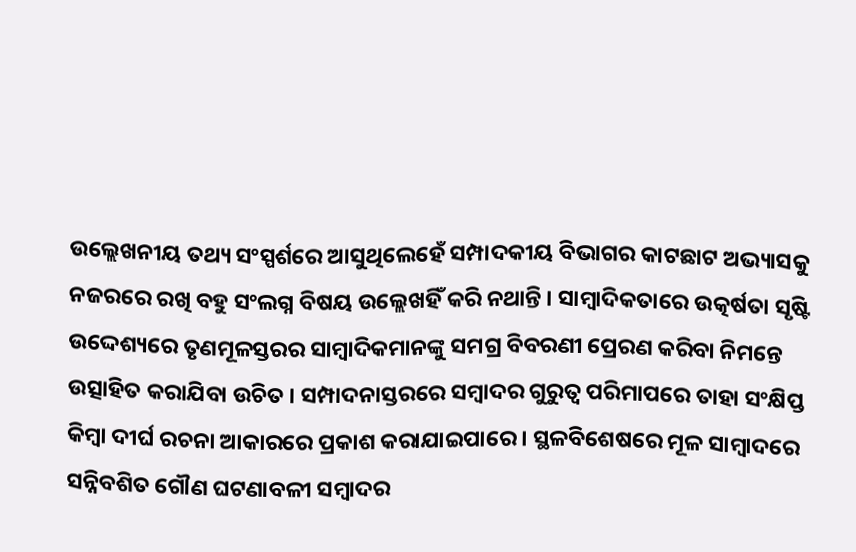ଉଲ୍ଲେଖନୀୟ ତଥ୍ୟ ସଂସ୍ପର୍ଶରେ ଆସୁଥିଲେହେଁ ସମ୍ପାଦକୀୟ ବିଭାଗର କାଟଛାଟ ଅଭ୍ୟାସକୁ ନଜରରେ ରଖି ବହୁ ସଂଲଗ୍ନ ବିଷୟ ଉଲ୍ଲେଖହିଁ କରି ନଥାନ୍ତି । ସାମ୍ୱାଦିକତାରେ ଉତ୍କର୍ଷତା ସୃଷ୍ଟି ଉଦ୍ଦେଶ୍ୟରେ ତୃଣମୂଳସ୍ତରର ସାମ୍ୱାଦିକମାନଙ୍କୁ ସମଗ୍ର ବିବରଣୀ ପ୍ରେରଣ କରିବା ନିମନ୍ତେ ଉତ୍ସାହିତ କରାଯିବା ଉଚିତ । ସମ୍ପାଦନାସ୍ତରରେ ସମ୍ୱାଦର ଗୁରୁତ୍ୱ ପରିମାପରେ ତାହା ସଂକ୍ଷିପ୍ତ କିମ୍ୱା ଦୀର୍ଘ ରଚନା ଆକାରରେ ପ୍ରକାଶ କରାଯାଇପାରେ । ସ୍ଥଳବିଶେଷରେ ମୂଳ ସାମ୍ୱାଦରେ ସନ୍ନିବଶିତ ଗୌଣ ଘଟଣାବଳୀ ସମ୍ୱାଦର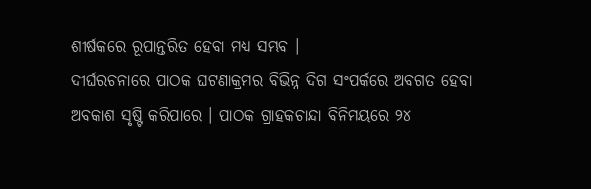ଶୀର୍ଷକରେ ରୂପାନ୍ତରିତ ହେବା ମଧ୍ୟ ସମ୍ଭବ ।
ଦୀର୍ଘରଚନାରେ ପାଠକ ଘଟଣାକ୍ରମର ବିଭିନ୍ନ ଦିଗ ସଂପର୍କରେ ଅବଗତ ହେବା ଅବକାଶ ସୃଷ୍ଟି କରିପାରେ । ପାଠକ ଗ୍ରାହକଚାନ୍ଦା ବିନିମୟରେ ୨୪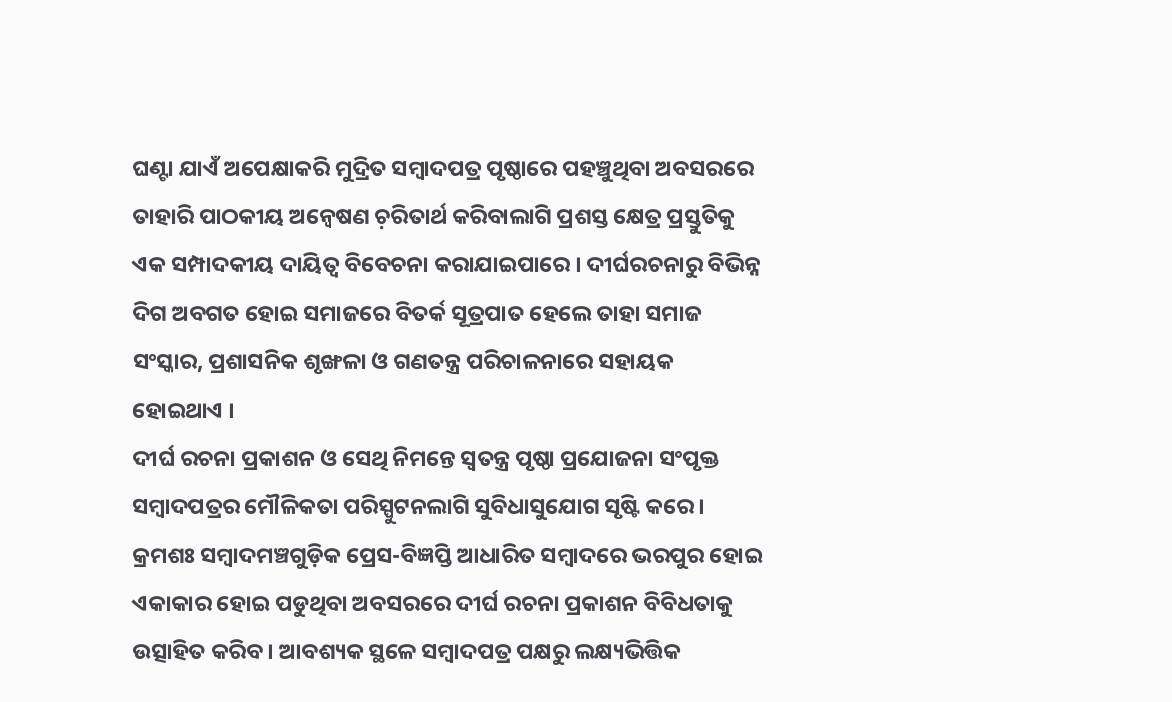ଘଣ୍ଟା ଯାଏଁ ଅପେକ୍ଷାକରି ମୁଦ୍ରିତ ସମ୍ୱାଦପତ୍ର ପୃଷ୍ଠାରେ ପହଞ୍ଚୁଥିବା ଅବସରରେ ତାହାରି ପାଠକୀୟ ଅନ୍ୱେଷଣ ଚ଼ରିତାର୍ଥ କରିବାଲାଗି ପ୍ରଶସ୍ତ କ୍ଷେତ୍ର ପ୍ରସ୍ତୁତିକୁ ଏକ ସମ୍ପାଦକୀୟ ଦାୟିତ୍ୱ ବିବେଚନା କରାଯାଇପାରେ । ଦୀର୍ଘରଚନାରୁ ବିଭିନ୍ନ ଦିଗ ଅବଗତ ହୋଇ ସମାଜରେ ବିତର୍କ ସୂତ୍ରପାତ ହେଲେ ତାହା ସମାଜ ସଂସ୍କାର, ପ୍ରଶାସନିକ ଶୃଙ୍ଖଳା ଓ ଗଣତନ୍ତ୍ର ପରିଚାଳନାରେ ସହାୟକ ହୋଇଥାଏ ।
ଦୀର୍ଘ ରଚନା ପ୍ରକାଶନ ଓ ସେଥି ନିମନ୍ତେ ସ୍ୱତନ୍ତ୍ର ପୃଷ୍ଠା ପ୍ରଯୋଜନା ସଂପୃକ୍ତ ସମ୍ୱାଦପତ୍ରର ମୌଳିକତା ପରିସ୍ପୁଟନଲାଗି ସୁବିଧାସୁଯୋଗ ସୃଷ୍ଟି କରେ । କ୍ରମଶଃ ସମ୍ୱାଦମଞ୍ଚଗୁଡ଼ିକ ପ୍ରେସ-ବିଜ୍ଞପ୍ତି ଆଧାରିତ ସମ୍ୱାଦରେ ଭରପୁର ହୋଇ ଏକାକାର ହୋଇ ପଡୁଥିବା ଅବସରରେ ଦୀର୍ଘ ରଚନା ପ୍ରକାଶନ ବିବିଧତାକୁ ଉତ୍ସାହିତ କରିବ । ଆବଶ୍ୟକ ସ୍ଥଳେ ସମ୍ୱାଦପତ୍ର ପକ୍ଷରୁ ଲକ୍ଷ୍ୟଭିତ୍ତିକ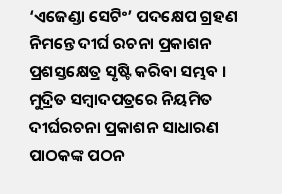‘ଏଜେଣ୍ଡା ସେଟିଂ’ ପଦକ୍ଷେପ ଗ୍ରହଣ ନିମନ୍ତେ ଦୀର୍ଘ ରଚନା ପ୍ରକାଶନ ପ୍ରଶସ୍ତକ୍ଷେତ୍ର ସୃଷ୍ଟି କରିବା ସମ୍ଭବ ।
ମୁଦ୍ରିତ ସମ୍ୱାଦପତ୍ରରେ ନିୟମିତ ଦୀର୍ଘରଚନା ପ୍ରକାଶନ ସାଧାରଣ ପାଠକଙ୍କ ପଠନ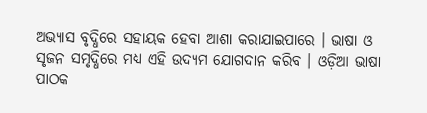ଅଭ୍ୟାସ ବୃଦ୍ଧିରେ ସହାୟକ ହେବା ଆଶା କରାଯାଇପାରେ । ଭାଷା ଓ ସୃଜନ ସମୃଦ୍ଧିରେ ମଧ୍ୟ ଏହି ଉଦ୍ୟମ ଯୋଗଦାନ କରିବ । ଓଡ଼ିଆ ଭାଷା ପାଠକ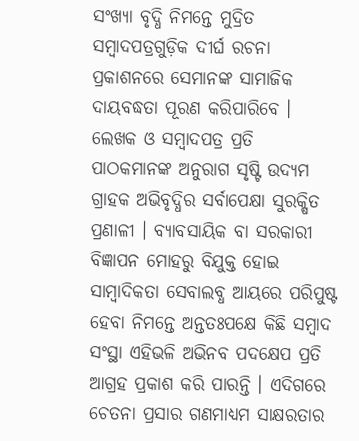ସଂଖ୍ୟା ବୃଦ୍ଧି ନିମନ୍ତେ ମୁଦ୍ରିତ ସମ୍ୱାଦପତ୍ରଗୁଡ଼ିକ ଦୀର୍ଘ ରଚନା ପ୍ରକାଶନରେ ସେମାନଙ୍କ ସାମାଜିକ ଦାୟବଦ୍ଧତା ପୂରଣ କରିପାରିବେ । ଲେଖକ ଓ ସମ୍ୱାଦପତ୍ର ପ୍ରତି ପାଠକମାନଙ୍କ ଅନୁରାଗ ସୃଷ୍ଟି ଉଦ୍ୟମ ଗ୍ରାହକ ଅଭିବୃଦ୍ଧିର ସର୍ବାପେକ୍ଷା ସୁରକ୍ଷିତ ପ୍ରଣାଳୀ । ବ୍ୟାବସାୟିକ ବା ସରକାରୀ ବିଜ୍ଞାପନ ମୋହରୁ ବିଯୁକ୍ତ ହୋଇ ସାମ୍ୱାଦିକତା ସେବାଲବ୍ଧ ଆୟରେ ପରିପୁଷ୍ଟ ହେବା ନିମନ୍ତେ ଅନ୍ତତଃପକ୍ଷେ କିଛି ସମ୍ୱାଦ ସଂସ୍ଥା ଏହିଭଳି ଅଭିନବ ପଦକ୍ଷେପ ପ୍ରତି ଆଗ୍ରହ ପ୍ରକାଶ କରି ପାରନ୍ତି । ଏଦିଗରେ ଚେତନା ପ୍ରସାର ଗଣମାଧ୍ୟମ ସାକ୍ଷରତାର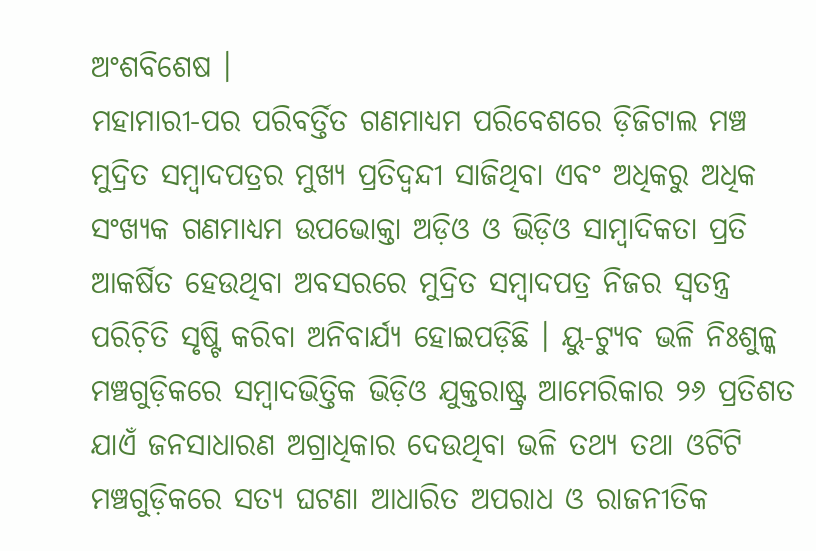ଅଂଶବିଶେଷ ।
ମହାମାରୀ-ପର ପରିବର୍ତ୍ତିତ ଗଣମାଧ୍ୟମ ପରିବେଶରେ ଡ଼ିଜିଟାଲ ମଞ୍ଚ ମୁଦ୍ରିତ ସମ୍ୱାଦପତ୍ରର ମୁଖ୍ୟ ପ୍ରତିଦ୍ୱନ୍ଦୀ ସାଜିଥିବା ଏବଂ ଅଧିକରୁ ଅଧିକ ସଂଖ୍ୟକ ଗଣମାଧ୍ୟମ ଉପଭୋକ୍ତା ଅଡ଼ିଓ ଓ ଭିଡ଼ିଓ ସାମ୍ୱାଦିକତା ପ୍ରତି ଆକର୍ଷିତ ହେଉଥିବା ଅବସରରେ ମୁଦ୍ରିତ ସମ୍ୱାଦପତ୍ର ନିଜର ସ୍ୱତନ୍ତ୍ର ପରିଚ଼ିତି ସୃଷ୍ଟି କରିବା ଅନିବାର୍ଯ୍ୟ ହୋଇପଡ଼ିଛି । ୟୁ-ଟ୍ୟୁବ ଭଳି ନିଃଶୁଳ୍କ ମଞ୍ଚଗୁଡ଼ିକରେ ସମ୍ୱାଦଭିତ୍ତିକ ଭିଡ଼ିଓ ଯୁକ୍ତରାଷ୍ଟ୍ର ଆମେରିକାର ୨୬ ପ୍ରତିଶତ ଯାଏଁ ଜନସାଧାରଣ ଅଗ୍ରାଧିକାର ଦେଉଥିବା ଭଳି ତଥ୍ୟ ତଥା ଓଟିଟି ମଞ୍ଚଗୁଡ଼ିକରେ ସତ୍ୟ ଘଟଣା ଆଧାରିତ ଅପରାଧ ଓ ରାଜନୀତିକ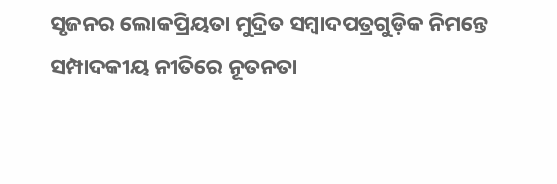ସୃଜନର ଲୋକପ୍ରିୟତା ମୁଦ୍ରିତ ସମ୍ୱାଦପତ୍ରଗୁଡ଼ିକ ନିମନ୍ତେ ସମ୍ପାଦକୀୟ ନୀତିରେ ନୂତନତା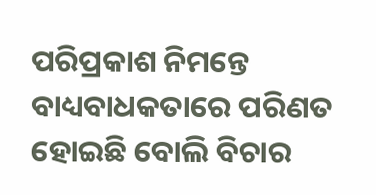ପରିପ୍ରକାଶ ନିମନ୍ତେ ବାଧ୍ୟବାଧକତାରେ ପରିଣତ ହୋଇଛି ବୋଲି ବିଚାର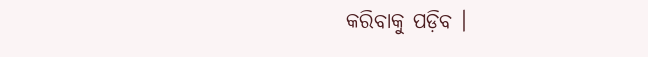କରିବାକୁ ପଡ଼ିବ ।